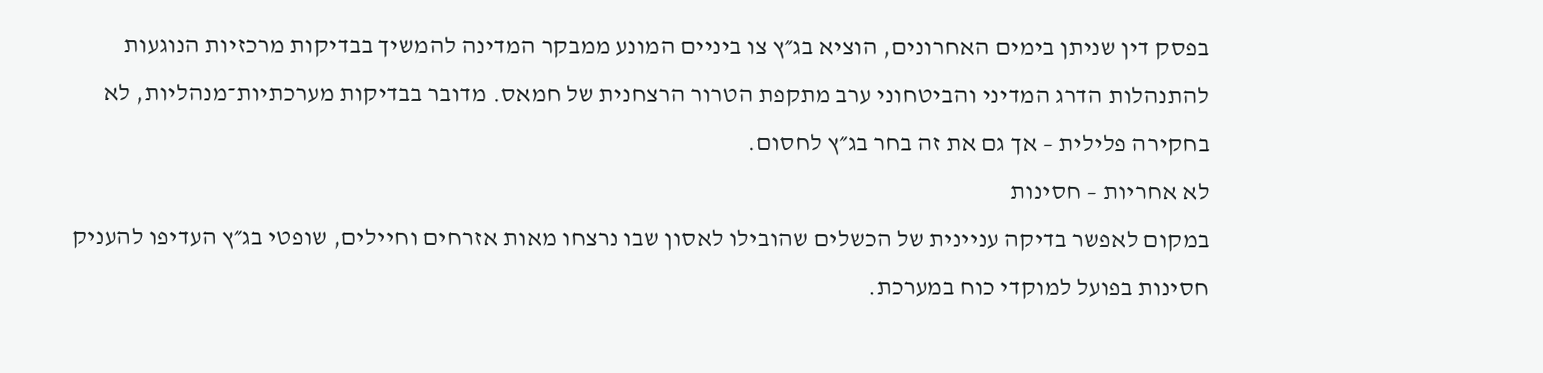בפסק דין שניתן בימים האחרונים, הוציא בג״ץ צו ביניים המונע ממבקר המדינה להמשיך בבדיקות מרכזיות הנוגעות להתנהלות הדרג המדיני והביטחוני ערב מתקפת הטרור הרצחנית של חמאס. מדובר בבדיקות מערכתיות־מנהליות, לא בחקירה פלילית – אך גם את זה בחר בג״ץ לחסום.
לא אחריות – חסינות
במקום לאפשר בדיקה עניינית של הכשלים שהובילו לאסון שבו נרצחו מאות אזרחים וחיילים, שופטי בג״ץ העדיפו להעניק חסינות בפועל למוקדי כוח במערכת.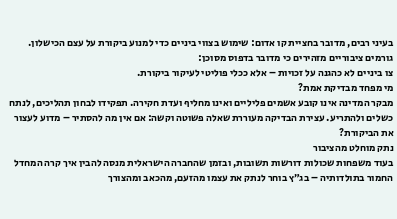בעיני רבים, מדובר בחציית קו אדום: שימוש בצווי ביניים כדי למנוע ביקורת על עצם הכישלון.
גורמים ציבוריים מזהירים כי מדובר בדפוס מסוכן:
צו ביניים לא כהגנה על זכויות – אלא ככלי פוליטי לעיקור ביקורת.
מי מפחד מבדיקת אמת?
מבקר המדינה אינו קובע אשמים פליליים ואינו מחליף ועדת חקירה. תפקידו לבחון תהליכים, לנתח כשלים ולהתריע. עצירת הבדיקה מעוררת שאלה פשוטה וקשה: אם אין מה להסתיר – מדוע לעצור את הביקורת?
נתק מוחלט מהציבור
בעוד משפחות שכולות דורשות תשובות, ובזמן שהחברה הישראלית מנסה להבין איך קרה המחדל החמור בתולדותיה – בג״ץ בוחר לנתק את עצמו מהזעם, מהכאב ומהצורך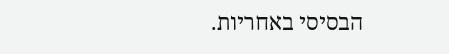הבסיסי באחריות.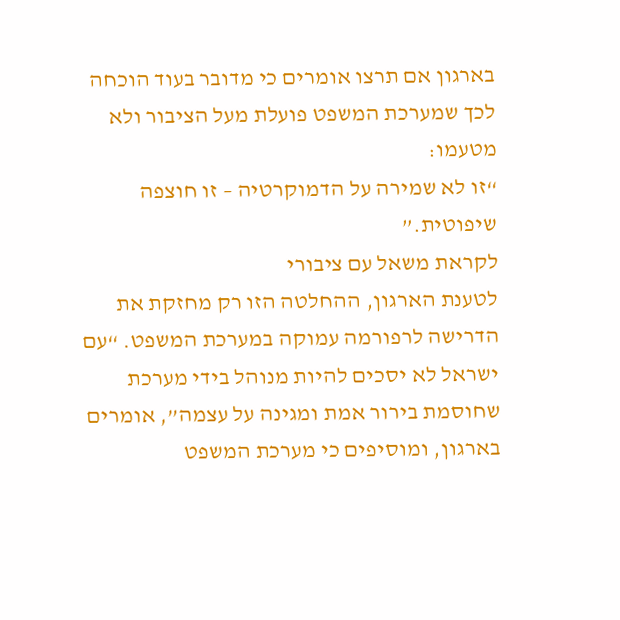בארגון אם תרצו אומרים כי מדובר בעוד הוכחה לכך שמערכת המשפט פועלת מעל הציבור ולא מטעמו:
“זו לא שמירה על הדמוקרטיה – זו חוצפה שיפוטית.”
לקראת משאל עם ציבורי
לטענת הארגון, ההחלטה הזו רק מחזקת את הדרישה לרפורמה עמוקה במערכת המשפט. “עם ישראל לא יסכים להיות מנוהל בידי מערכת שחוסמת בירור אמת ומגינה על עצמה”, אומרים בארגון, ומוסיפים כי מערכת המשפט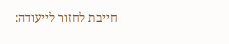חייבת לחזור לייעודה: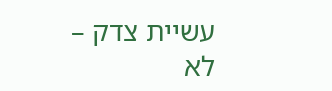עשיית צדק – לא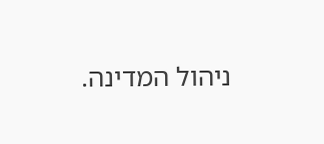ניהול המדינה.